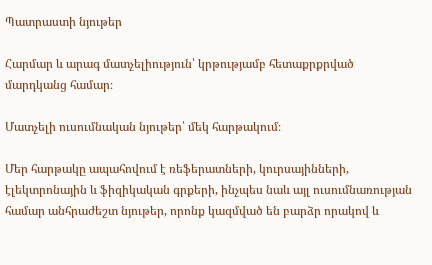Պատրաստի նյութեր

Հարմար և արագ մատչելիություն՝ կրթությամբ հետաքրքրված մարդկանց համար։

Մատչելի ուսումնական նյութեր՝ մեկ հարթակում։

Մեր հարթակը ապահովում է ռեֆերատների, կուրսայինների, էլեկտրոնային և ֆիզիկական գրքերի, ինչպես նաև այլ ուսումնառության համար անհրաժեշտ նյութեր, որոնք կազմված են բարձր որակով և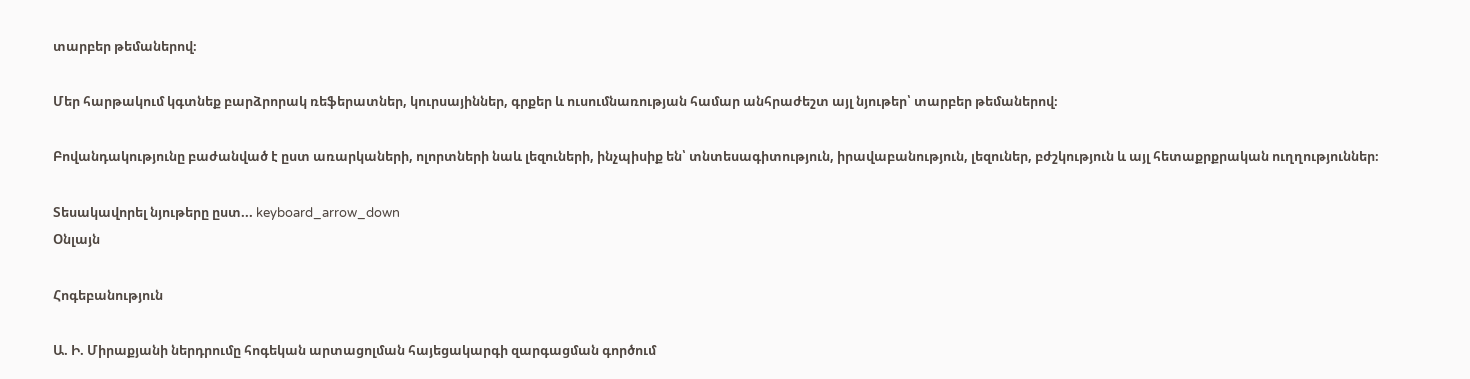տարբեր թեմաներով։

Մեր հարթակում կգտնեք բարձրորակ ռեֆերատներ, կուրսայիններ, գրքեր և ուսումնառության համար անհրաժեշտ այլ նյութեր՝ տարբեր թեմաներով։

Բովանդակությունը բաժանված է ըստ առարկաների, ոլորտների նաև լեզուների, ինչպիսիք են՝ տնտեսագիտություն, իրավաբանություն, լեզուներ, բժշկություն և այլ հետաքրքրական ուղղություններ։

Տեսակավորել նյութերը ըստ... keyboard_arrow_down
Օնլայն

Հոգեբանություն

Ա. Ի. Միրաքյանի ներդրումը հոգեկան արտացոլման հայեցակարգի զարգացման գործում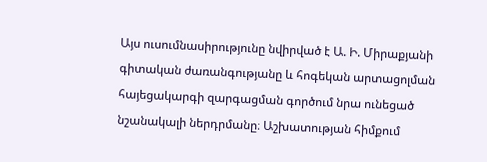Այս ուսումնասիրությունը նվիրված է Ա. Ի. Միրաքյանի գիտական ժառանգությանը և հոգեկան արտացոլման հայեցակարգի զարգացման գործում նրա ունեցած նշանակալի ներդրմանը։ Աշխատության հիմքում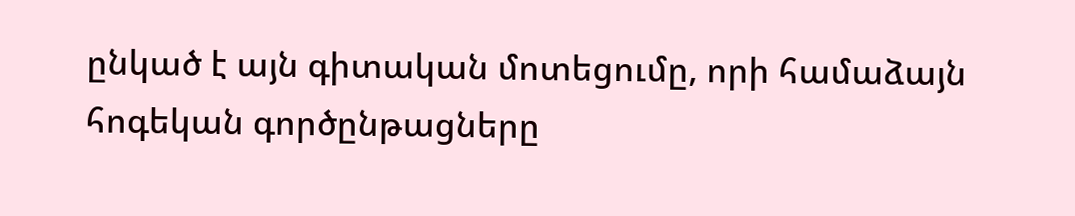ընկած է այն գիտական մոտեցումը, որի համաձայն հոգեկան գործընթացները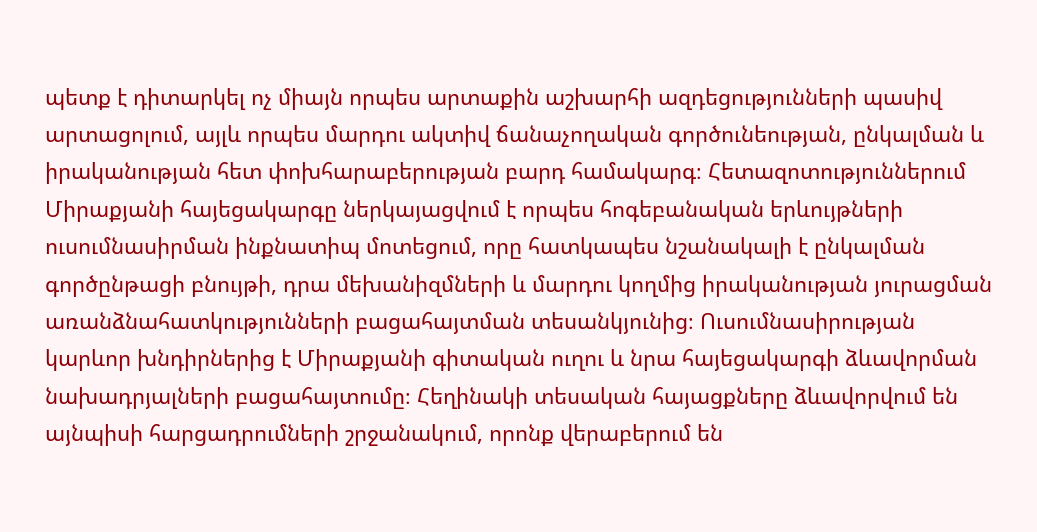պետք է դիտարկել ոչ միայն որպես արտաքին աշխարհի ազդեցությունների պասիվ արտացոլում, այլև որպես մարդու ակտիվ ճանաչողական գործունեության, ընկալման և իրականության հետ փոխհարաբերության բարդ համակարգ։ Հետազոտություններում Միրաքյանի հայեցակարգը ներկայացվում է որպես հոգեբանական երևույթների ուսումնասիրման ինքնատիպ մոտեցում, որը հատկապես նշանակալի է ընկալման գործընթացի բնույթի, դրա մեխանիզմների և մարդու կողմից իրականության յուրացման առանձնահատկությունների բացահայտման տեսանկյունից։ Ուսումնասիրության կարևոր խնդիրներից է Միրաքյանի գիտական ուղու և նրա հայեցակարգի ձևավորման նախադրյալների բացահայտումը։ Հեղինակի տեսական հայացքները ձևավորվում են այնպիսի հարցադրումների շրջանակում, որոնք վերաբերում են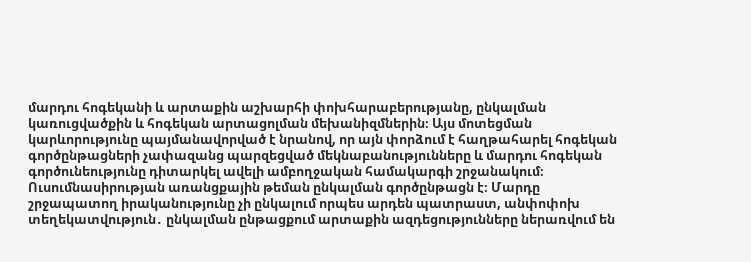մարդու հոգեկանի և արտաքին աշխարհի փոխհարաբերությանը, ընկալման կառուցվածքին և հոգեկան արտացոլման մեխանիզմներին։ Այս մոտեցման կարևորությունը պայմանավորված է նրանով, որ այն փորձում է հաղթահարել հոգեկան գործընթացների չափազանց պարզեցված մեկնաբանությունները և մարդու հոգեկան գործունեությունը դիտարկել ավելի ամբողջական համակարգի շրջանակում։ Ուսումնասիրության առանցքային թեման ընկալման գործընթացն է։ Մարդը շրջապատող իրականությունը չի ընկալում որպես արդեն պատրաստ, անփոփոխ տեղեկատվություն․ ընկալման ընթացքում արտաքին ազդեցությունները ներառվում են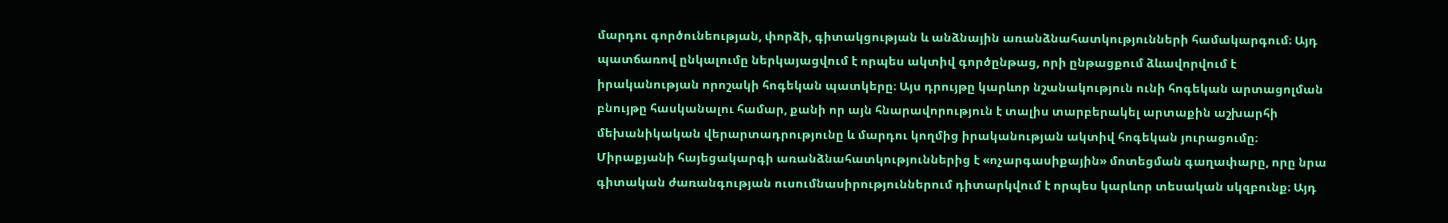մարդու գործունեության, փորձի, գիտակցության և անձնային առանձնահատկությունների համակարգում։ Այդ պատճառով ընկալումը ներկայացվում է որպես ակտիվ գործընթաց, որի ընթացքում ձևավորվում է իրականության որոշակի հոգեկան պատկերը։ Այս դրույթը կարևոր նշանակություն ունի հոգեկան արտացոլման բնույթը հասկանալու համար, քանի որ այն հնարավորություն է տալիս տարբերակել արտաքին աշխարհի մեխանիկական վերարտադրությունը և մարդու կողմից իրականության ակտիվ հոգեկան յուրացումը։ Միրաքյանի հայեցակարգի առանձնահատկություններից է «ոչարգասիքային» մոտեցման գաղափարը, որը նրա գիտական ժառանգության ուսումնասիրություններում դիտարկվում է որպես կարևոր տեսական սկզբունք։ Այդ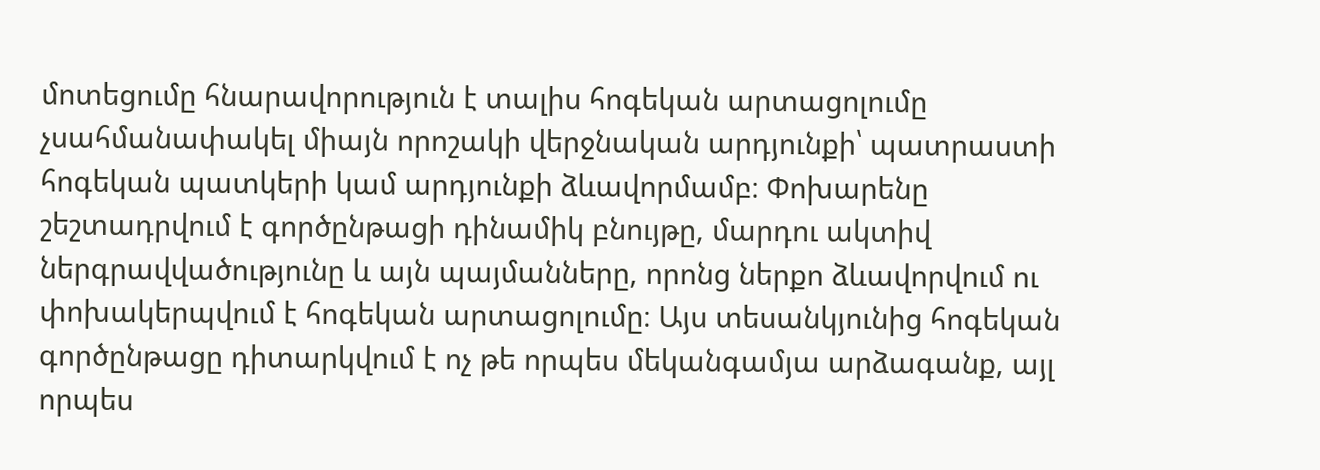մոտեցումը հնարավորություն է տալիս հոգեկան արտացոլումը չսահմանափակել միայն որոշակի վերջնական արդյունքի՝ պատրաստի հոգեկան պատկերի կամ արդյունքի ձևավորմամբ։ Փոխարենը շեշտադրվում է գործընթացի դինամիկ բնույթը, մարդու ակտիվ ներգրավվածությունը և այն պայմանները, որոնց ներքո ձևավորվում ու փոխակերպվում է հոգեկան արտացոլումը։ Այս տեսանկյունից հոգեկան գործընթացը դիտարկվում է ոչ թե որպես մեկանգամյա արձագանք, այլ որպես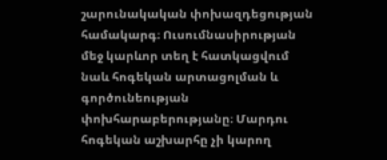շարունակական փոխազդեցության համակարգ։ Ուսումնասիրության մեջ կարևոր տեղ է հատկացվում նաև հոգեկան արտացոլման և գործունեության փոխհարաբերությանը։ Մարդու հոգեկան աշխարհը չի կարող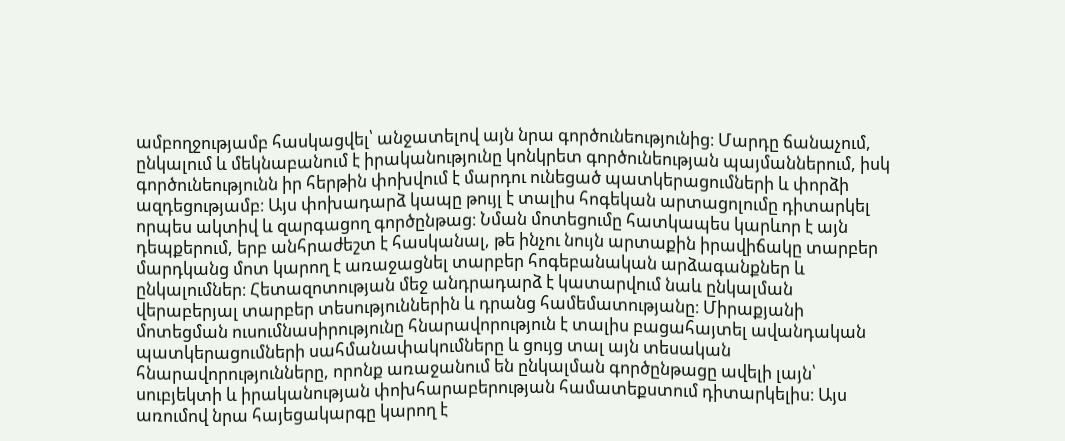ամբողջությամբ հասկացվել՝ անջատելով այն նրա գործունեությունից։ Մարդը ճանաչում, ընկալում և մեկնաբանում է իրականությունը կոնկրետ գործունեության պայմաններում, իսկ գործունեությունն իր հերթին փոխվում է մարդու ունեցած պատկերացումների և փորձի ազդեցությամբ։ Այս փոխադարձ կապը թույլ է տալիս հոգեկան արտացոլումը դիտարկել որպես ակտիվ և զարգացող գործընթաց։ Նման մոտեցումը հատկապես կարևոր է այն դեպքերում, երբ անհրաժեշտ է հասկանալ, թե ինչու նույն արտաքին իրավիճակը տարբեր մարդկանց մոտ կարող է առաջացնել տարբեր հոգեբանական արձագանքներ և ընկալումներ։ Հետազոտության մեջ անդրադարձ է կատարվում նաև ընկալման վերաբերյալ տարբեր տեսություններին և դրանց համեմատությանը։ Միրաքյանի մոտեցման ուսումնասիրությունը հնարավորություն է տալիս բացահայտել ավանդական պատկերացումների սահմանափակումները և ցույց տալ այն տեսական հնարավորությունները, որոնք առաջանում են ընկալման գործընթացը ավելի լայն՝ սուբյեկտի և իրականության փոխհարաբերության համատեքստում դիտարկելիս։ Այս առումով նրա հայեցակարգը կարող է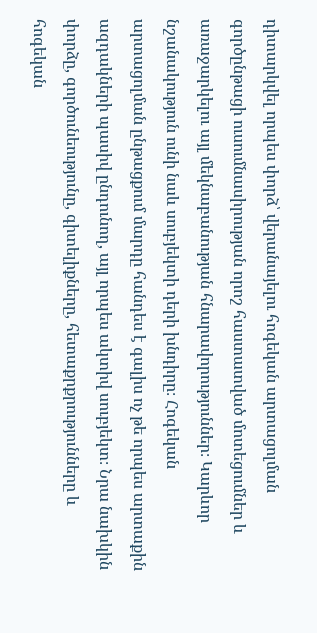դիտարկվել որպես փորձ՝ վերանայելու հոգեկան արտացոլման գործընթացի ուսումնասիրության որոշ հաստատված մոտեցումներ և առաջարկելու այլ մեկնաբանության հնարավորություններ։ Կարևոր նշանակություն ունի նաև սուբյեկտի դերի խնդիրը։ Հոգեկան արտացոլման ընթացքում մարդը հանդես է գալիս ոչ թե որպես արտաքին ազդակների պասիվ ընդունող, այլ որպես ակտիվ սուբյեկտ։ Նրա նախկին փորձը, գործունեությունը, գիտելիքները, հետաքրքրությունները և հոգեկան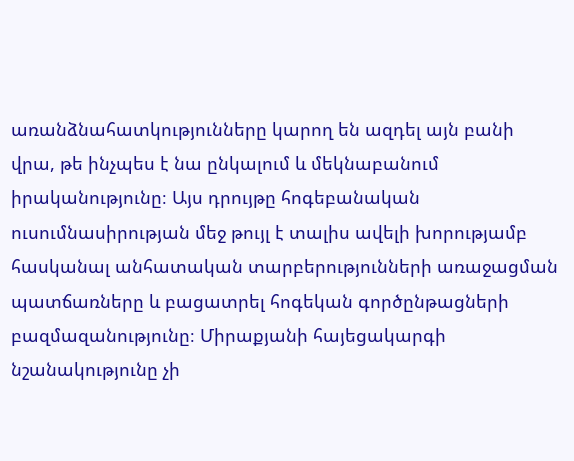առանձնահատկությունները կարող են ազդել այն բանի վրա, թե ինչպես է նա ընկալում և մեկնաբանում իրականությունը։ Այս դրույթը հոգեբանական ուսումնասիրության մեջ թույլ է տալիս ավելի խորությամբ հասկանալ անհատական տարբերությունների առաջացման պատճառները և բացատրել հոգեկան գործընթացների բազմազանությունը։ Միրաքյանի հայեցակարգի նշանակությունը չի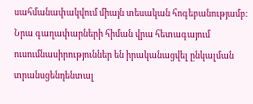սահմանափակվում միայն տեսական հոգեբանությամբ։ Նրա գաղափարների հիման վրա հետագայում ուսումնասիրություններ են իրականացվել ընկալման տրանսցենդենտալ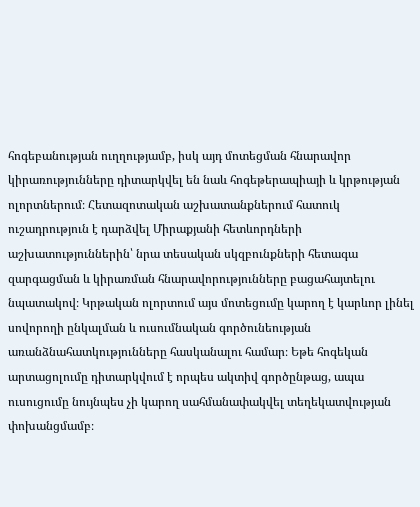հոգեբանության ուղղությամբ, իսկ այդ մոտեցման հնարավոր կիրառությունները դիտարկվել են նաև հոգեթերապիայի և կրթության ոլորտներում։ Հետազոտական աշխատանքներում հատուկ ուշադրություն է դարձվել Միրաքյանի հետևորդների աշխատություններին՝ նրա տեսական սկզբունքների հետագա զարգացման և կիրառման հնարավորությունները բացահայտելու նպատակով։ Կրթական ոլորտում այս մոտեցումը կարող է կարևոր լինել սովորողի ընկալման և ուսումնական գործունեության առանձնահատկությունները հասկանալու համար։ Եթե հոգեկան արտացոլումը դիտարկվում է որպես ակտիվ գործընթաց, ապա ուսուցումը նույնպես չի կարող սահմանափակվել տեղեկատվության փոխանցմամբ։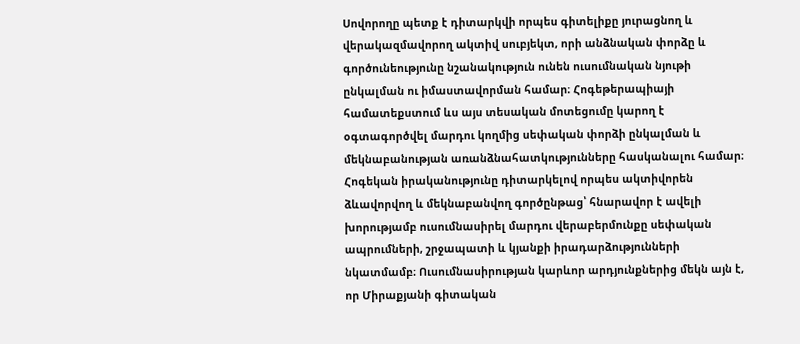Սովորողը պետք է դիտարկվի որպես գիտելիքը յուրացնող և վերակազմավորող ակտիվ սուբյեկտ, որի անձնական փորձը և գործունեությունը նշանակություն ունեն ուսումնական նյութի ընկալման ու իմաստավորման համար։ Հոգեթերապիայի համատեքստում ևս այս տեսական մոտեցումը կարող է օգտագործվել մարդու կողմից սեփական փորձի ընկալման և մեկնաբանության առանձնահատկությունները հասկանալու համար։ Հոգեկան իրականությունը դիտարկելով որպես ակտիվորեն ձևավորվող և մեկնաբանվող գործընթաց՝ հնարավոր է ավելի խորությամբ ուսումնասիրել մարդու վերաբերմունքը սեփական ապրումների, շրջապատի և կյանքի իրադարձությունների նկատմամբ։ Ուսումնասիրության կարևոր արդյունքներից մեկն այն է, որ Միրաքյանի գիտական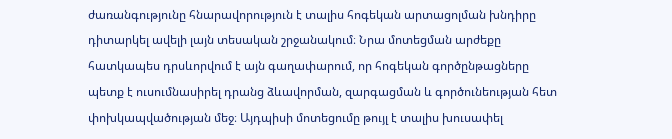ժառանգությունը հնարավորություն է տալիս հոգեկան արտացոլման խնդիրը դիտարկել ավելի լայն տեսական շրջանակում։ Նրա մոտեցման արժեքը հատկապես դրսևորվում է այն գաղափարում, որ հոգեկան գործընթացները պետք է ուսումնասիրել դրանց ձևավորման, զարգացման և գործունեության հետ փոխկապվածության մեջ։ Այդպիսի մոտեցումը թույլ է տալիս խուսափել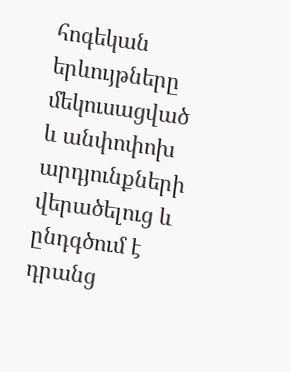հոգեկան երևույթները մեկուսացված և անփոփոխ արդյունքների վերածելուց և ընդգծում է դրանց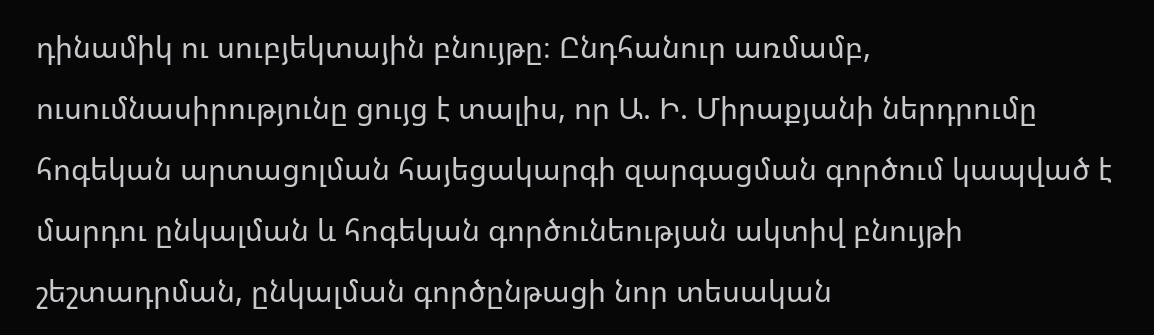դինամիկ ու սուբյեկտային բնույթը։ Ընդհանուր առմամբ, ուսումնասիրությունը ցույց է տալիս, որ Ա. Ի. Միրաքյանի ներդրումը հոգեկան արտացոլման հայեցակարգի զարգացման գործում կապված է մարդու ընկալման և հոգեկան գործունեության ակտիվ բնույթի շեշտադրման, ընկալման գործընթացի նոր տեսական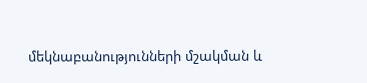մեկնաբանությունների մշակման և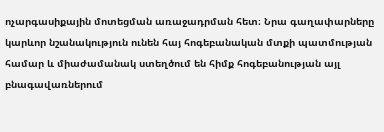ոչարգասիքային մոտեցման առաջադրման հետ։ Նրա գաղափարները կարևոր նշանակություն ունեն հայ հոգեբանական մտքի պատմության համար և միաժամանակ ստեղծում են հիմք հոգեբանության այլ բնագավառներում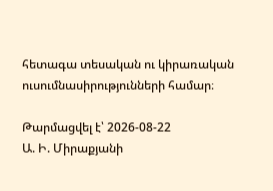հետագա տեսական ու կիրառական ուսումնասիրությունների համար։

Թարմացվել է՝ 2026-08-22
Ա. Ի. Միրաքյանի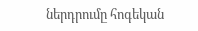ներդրումը հոգեկան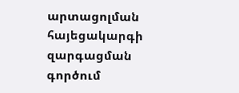արտացոլման հայեցակարգի զարգացման գործում